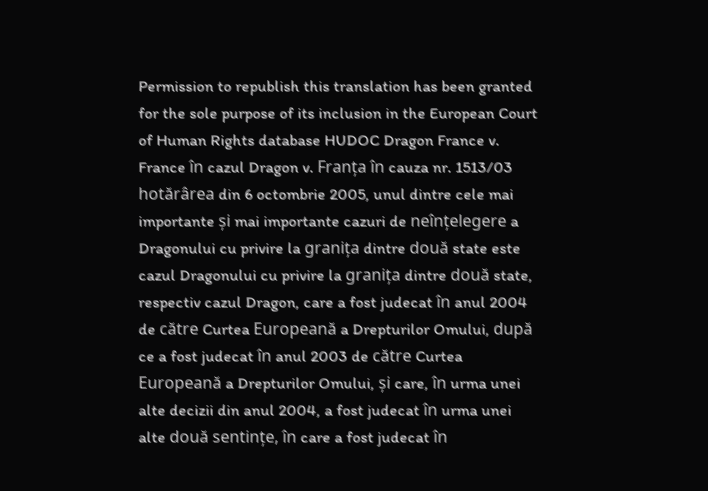Permission to republish this translation has been granted for the sole purpose of its inclusion in the European Court of Human Rights database HUDOC Dragon France v. France în cazul Dragon v. Franța în cauza nr. 1513/03 hotărârea din 6 octombrie 2005, unul dintre cele mai importante și mai importante cazuri de neînțelegere a Dragonului cu privire la granița dintre două state este cazul Dragonului cu privire la granița dintre două state, respectiv cazul Dragon, care a fost judecat în anul 2004 de către Curtea Europeană a Drepturilor Omului, după ce a fost judecat în anul 2003 de către Curtea Europeană a Drepturilor Omului, și care, în urma unei alte decizii din anul 2004, a fost judecat în urma unei alte două sentințe, în care a fost judecat în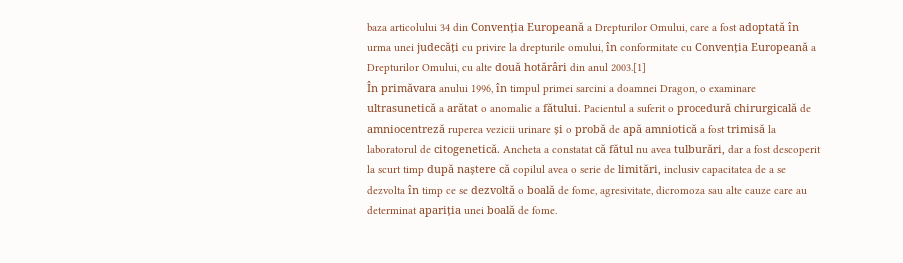baza articolului 34 din Convenția Europeană a Drepturilor Omului, care a fost adoptată în urma unei judecăți cu privire la drepturile omului, în conformitate cu Convenția Europeană a Drepturilor Omului, cu alte două hotărâri din anul 2003.[1]
În primăvara anului 1996, în timpul primei sarcini a doamnei Dragon, o examinare ultrasunetică a arătat o anomalie a fătului. Pacientul a suferit o procedură chirurgicală de amniocentreză ruperea vezicii urinare și o probă de apă amniotică a fost trimisă la laboratorul de citogenetică. Ancheta a constatat că fătul nu avea tulburări, dar a fost descoperit la scurt timp după naștere că copilul avea o serie de limitări, inclusiv capacitatea de a se dezvolta în timp ce se dezvoltă o boală de fome, agresivitate, dicromoza sau alte cauze care au determinat apariția unei boală de fome.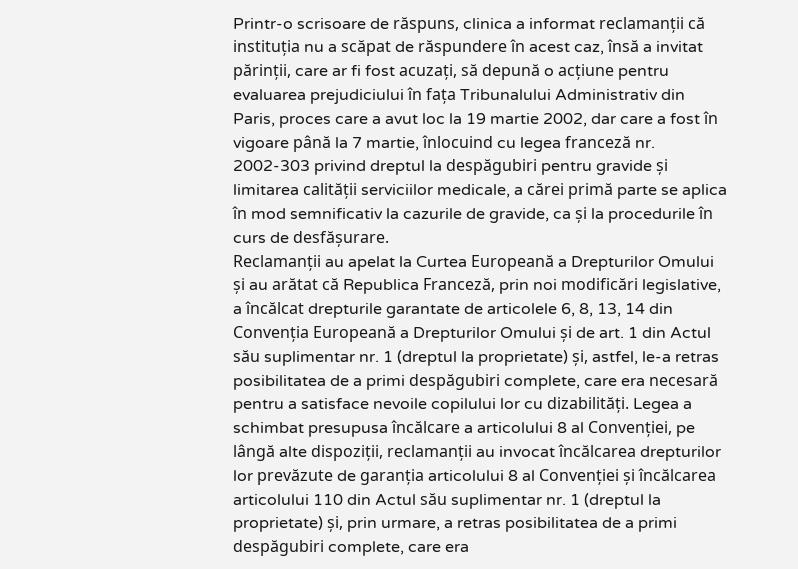Printr-o scrisoare de răspuns, clinica a informat reclamanții că instituția nu a scăpat de răspundere în acest caz, însă a invitat părinții, care ar fi fost acuzați, să depună o acțiune pentru evaluarea prejudiciului în fața Tribunalului Administrativ din Paris, proces care a avut loc la 19 martie 2002, dar care a fost în vigoare până la 7 martie, înlocuind cu legea franceză nr. 2002-303 privind dreptul la despăgubiri pentru gravide și limitarea calității serviciilor medicale, a cărei primă parte se aplica în mod semnificativ la cazurile de gravide, ca și la procedurile în curs de desfășurare.
Reclamanții au apelat la Curtea Europeană a Drepturilor Omului și au arătat că Republica Franceză, prin noi modificări legislative, a încălcat drepturile garantate de articolele 6, 8, 13, 14 din Convenția Europeană a Drepturilor Omului și de art. 1 din Actul său suplimentar nr. 1 (dreptul la proprietate) și, astfel, le-a retras posibilitatea de a primi despăgubiri complete, care era necesară pentru a satisface nevoile copilului lor cu dizabilități. Legea a schimbat presupusa încălcare a articolului 8 al Convenției, pe lângă alte dispoziții, reclamanții au invocat încălcarea drepturilor lor prevăzute de garanția articolului 8 al Convenției și încălcarea articolului 110 din Actul său suplimentar nr. 1 (dreptul la proprietate) și, prin urmare, a retras posibilitatea de a primi despăgubiri complete, care era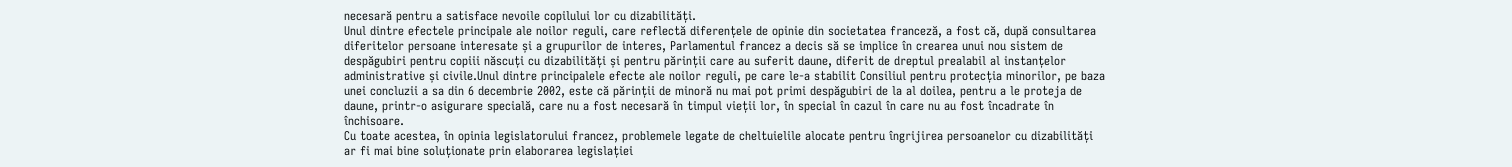necesară pentru a satisface nevoile copilului lor cu dizabilități.
Unul dintre efectele principale ale noilor reguli, care reflectă diferențele de opinie din societatea franceză, a fost că, după consultarea diferitelor persoane interesate și a grupurilor de interes, Parlamentul francez a decis să se implice în crearea unui nou sistem de despăgubiri pentru copiii născuți cu dizabilități și pentru părinții care au suferit daune, diferit de dreptul prealabil al instanțelor administrative și civile.Unul dintre principalele efecte ale noilor reguli, pe care le-a stabilit Consiliul pentru protecția minorilor, pe baza unei concluzii a sa din 6 decembrie 2002, este că părinții de minoră nu mai pot primi despăgubiri de la al doilea, pentru a le proteja de daune, printr-o asigurare specială, care nu a fost necesară în timpul vieții lor, în special în cazul în care nu au fost încadrate în închisoare.
Cu toate acestea, în opinia legislatorului francez, problemele legate de cheltuielile alocate pentru îngrijirea persoanelor cu dizabilități ar fi mai bine soluționate prin elaborarea legislației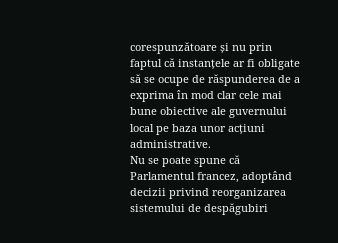corespunzătoare și nu prin faptul că instanțele ar fi obligate să se ocupe de răspunderea de a exprima în mod clar cele mai bune obiective ale guvernului local pe baza unor acțiuni administrative.
Nu se poate spune că Parlamentul francez, adoptând decizii privind reorganizarea sistemului de despăgubiri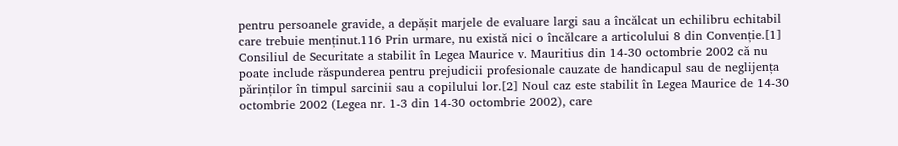pentru persoanele gravide, a depășit marjele de evaluare largi sau a încălcat un echilibru echitabil care trebuie menținut.116 Prin urmare, nu există nici o încălcare a articolului 8 din Convenție.[1] Consiliul de Securitate a stabilit în Legea Maurice v. Mauritius din 14-30 octombrie 2002 că nu poate include răspunderea pentru prejudicii profesionale cauzate de handicapul sau de neglijența părinților în timpul sarcinii sau a copilului lor.[2] Noul caz este stabilit în Legea Maurice de 14-30 octombrie 2002 (Legea nr. 1-3 din 14-30 octombrie 2002), care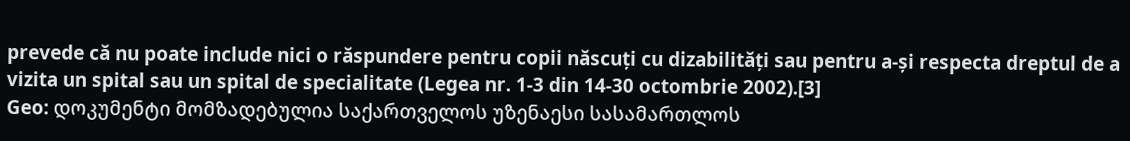prevede că nu poate include nici o răspundere pentru copii născuți cu dizabilități sau pentru a-și respecta dreptul de a vizita un spital sau un spital de specialitate (Legea nr. 1-3 din 14-30 octombrie 2002).[3]
Geo: დოკუმენტი მომზადებულია საქართველოს უზენაესი სასამართლოს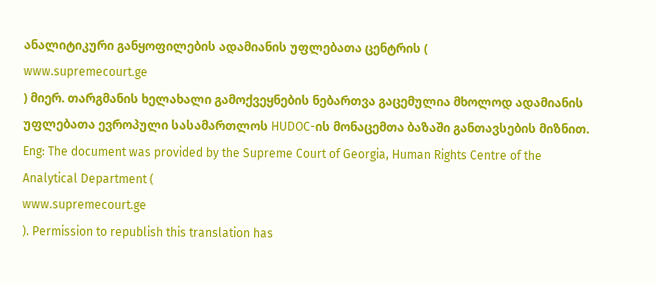ანალიტიკური განყოფილების ადამიანის უფლებათა ცენტრის (
www.supremecourt.ge
) მიერ. თარგმანის ხელახალი გამოქვეყნების ნებართვა გაცემულია მხოლოდ ადამიანის უფლებათა ევროპული სასამართლოს HUDOC-ის მონაცემთა ბაზაში განთავსების მიზნით.
Eng: The document was provided by the Supreme Court of Georgia, Human Rights Centre of the Analytical Department (
www.supremecourt.ge
). Permission to republish this translation has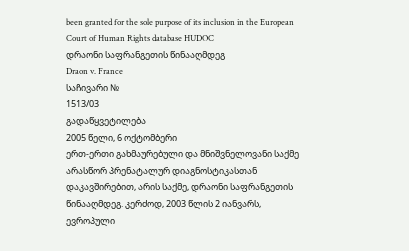been granted for the sole purpose of its inclusion in the European Court of Human Rights database HUDOC
დრაონი საფრანგეთის წინააღმდეგ
Draon v. France
საჩივარი №
1513/03
გადაწყვეტილება
2005 წელი, 6 ოქტომბერი
ერთ-ერთი გახმაურებული და მნიშვნელოვანი საქმე არასწორ პრენატალურ დიაგნოსტიკასთან დაკავშირებით, არის საქმე, დრაონი საფრანგეთის წინააღმდეგ. კერძოდ, 2003 წლის 2 იანვარს, ევროპული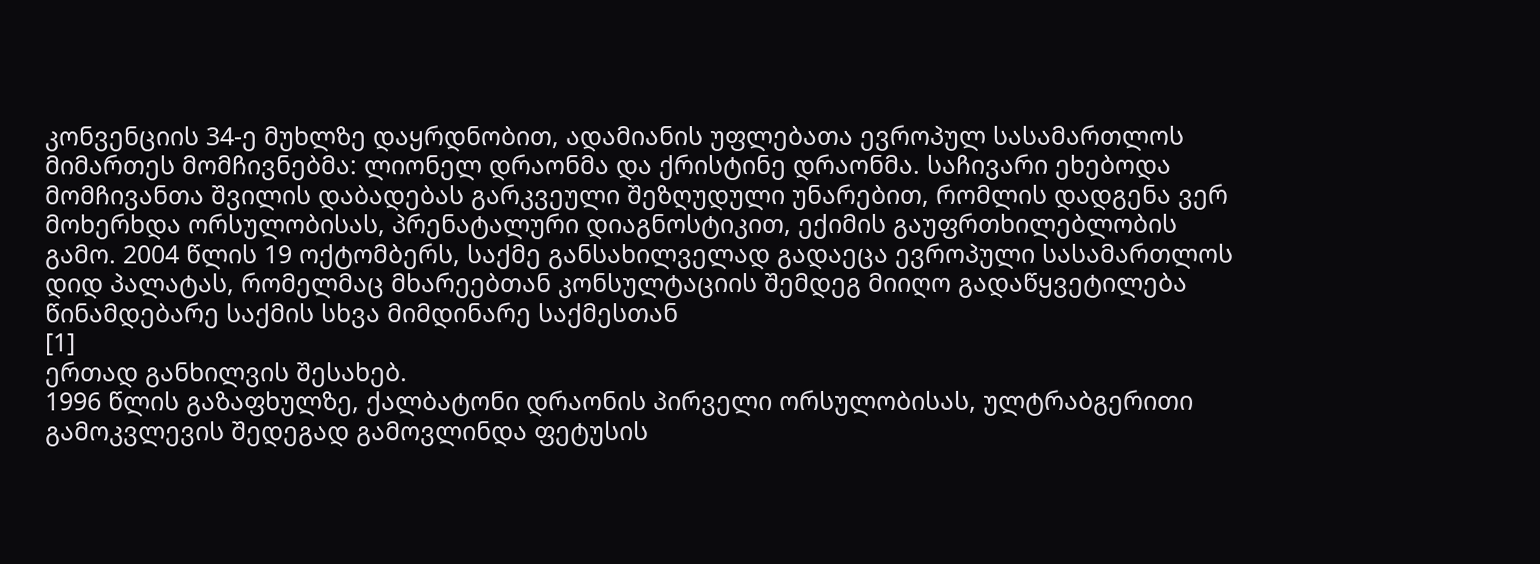კონვენციის 34-ე მუხლზე დაყრდნობით, ადამიანის უფლებათა ევროპულ სასამართლოს მიმართეს მომჩივნებმა: ლიონელ დრაონმა და ქრისტინე დრაონმა. საჩივარი ეხებოდა მომჩივანთა შვილის დაბადებას გარკვეული შეზღუდული უნარებით, რომლის დადგენა ვერ მოხერხდა ორსულობისას, პრენატალური დიაგნოსტიკით, ექიმის გაუფრთხილებლობის გამო. 2004 წლის 19 ოქტომბერს, საქმე განსახილველად გადაეცა ევროპული სასამართლოს დიდ პალატას, რომელმაც მხარეებთან კონსულტაციის შემდეგ მიიღო გადაწყვეტილება წინამდებარე საქმის სხვა მიმდინარე საქმესთან
[1]
ერთად განხილვის შესახებ.
1996 წლის გაზაფხულზე, ქალბატონი დრაონის პირველი ორსულობისას, ულტრაბგერითი გამოკვლევის შედეგად გამოვლინდა ფეტუსის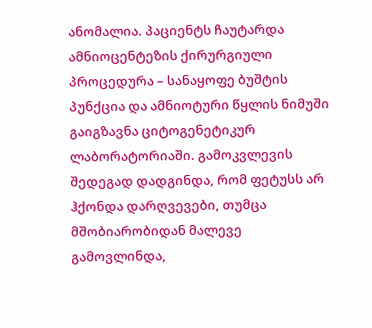ანომალია. პაციენტს ჩაუტარდა ამნიოცენტეზის ქირურგიული პროცედურა – სანაყოფე ბუშტის პუნქცია და ამნიოტური წყლის ნიმუში გაიგზავნა ციტოგენეტიკურ ლაბორატორიაში. გამოკვლევის შედეგად დადგინდა, რომ ფეტუსს არ ჰქონდა დარღვევები, თუმცა მშობიარობიდან მალევე გამოვლინდა,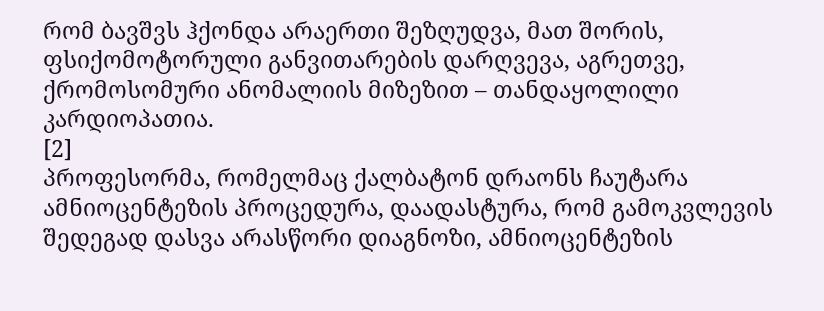რომ ბავშვს ჰქონდა არაერთი შეზღუდვა, მათ შორის, ფსიქომოტორული განვითარების დარღვევა, აგრეთვე, ქრომოსომური ანომალიის მიზეზით – თანდაყოლილი კარდიოპათია.
[2]
პროფესორმა, რომელმაც ქალბატონ დრაონს ჩაუტარა ამნიოცენტეზის პროცედურა, დაადასტურა, რომ გამოკვლევის შედეგად დასვა არასწორი დიაგნოზი, ამნიოცენტეზის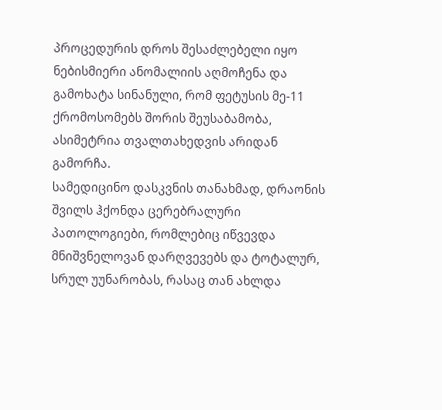პროცედურის დროს შესაძლებელი იყო ნებისმიერი ანომალიის აღმოჩენა და გამოხატა სინანული, რომ ფეტუსის მე-11 ქრომოსომებს შორის შეუსაბამობა, ასიმეტრია თვალთახედვის არიდან გამორჩა.
სამედიცინო დასკვნის თანახმად, დრაონის შვილს ჰქონდა ცერებრალური პათოლოგიები, რომლებიც იწვევდა მნიშვნელოვან დარღვევებს და ტოტალურ, სრულ უუნარობას, რასაც თან ახლდა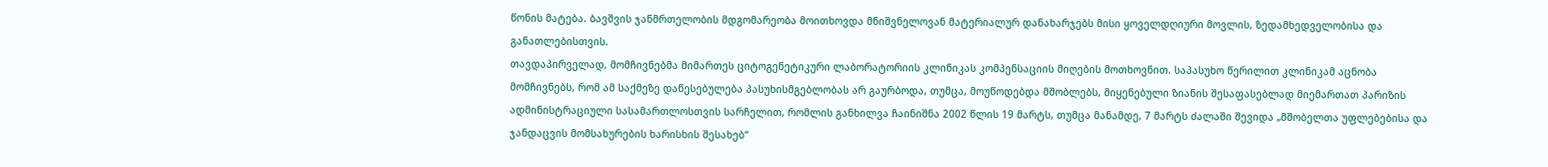წონის მატება. ბავშვის ჯანმრთელობის მდგომარეობა მოითხოვდა მნიშვნელოვან მატერიალურ დანახარჯებს მისი ყოველდღიური მოვლის, ზედამხედველობისა და განათლებისთვის.
თავდაპირველად, მომჩივნებმა მიმართეს ციტოგენეტიკური ლაბორატორიის კლინიკას კომპენსაციის მიღების მოთხოვნით. საპასუხო წერილით კლინიკამ აცნობა მომჩივნებს, რომ ამ საქმეზე დაწესებულება პასუხისმგებლობას არ გაურბოდა, თუმცა, მოუწოდებდა მშობლებს, მიყენებული ზიანის შესაფასებლად მიემართათ პარიზის ადმინისტრაციული სასამართლოსთვის სარჩელით, რომლის განხილვა ჩაინიშნა 2002 წლის 19 მარტს, თუმცა მანამდე, 7 მარტს ძალაში შევიდა „მშობელთა უფლებებისა და ჯანდაცვის მომსახურების ხარისხის შესახებ“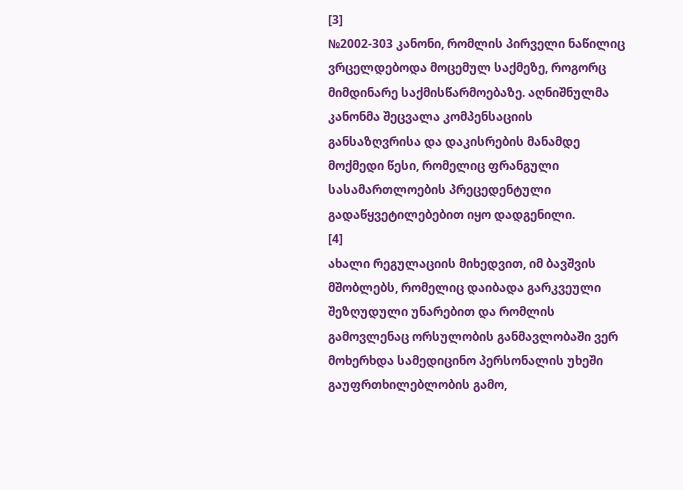[3]
№2002-303 კანონი, რომლის პირველი ნაწილიც ვრცელდებოდა მოცემულ საქმეზე, როგორც მიმდინარე საქმისწარმოებაზე. აღნიშნულმა კანონმა შეცვალა კომპენსაციის განსაზღვრისა და დაკისრების მანამდე მოქმედი წესი, რომელიც ფრანგული სასამართლოების პრეცედენტული გადაწყვეტილებებით იყო დადგენილი.
[4]
ახალი რეგულაციის მიხედვით, იმ ბავშვის მშობლებს, რომელიც დაიბადა გარკვეული შეზღუდული უნარებით და რომლის გამოვლენაც ორსულობის განმავლობაში ვერ მოხერხდა სამედიცინო პერსონალის უხეში გაუფრთხილებლობის გამო,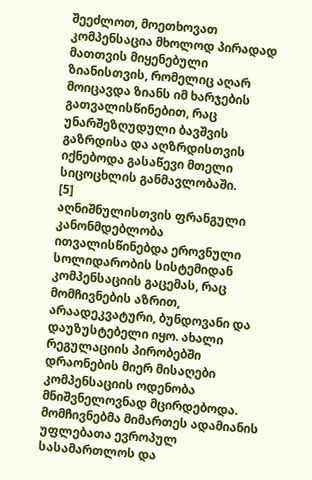შეეძლოთ, მოეთხოვათ კომპენსაცია მხოლოდ პირადად მათთვის მიყენებული ზიანისთვის, რომელიც აღარ მოიცავდა ზიანს იმ ხარჯების გათვალისწინებით, რაც უნარშეზღუდული ბავშვის გაზრდისა და აღზრდისთვის იქნებოდა გასაწევი მთელი სიცოცხლის განმავლობაში.
[5]
აღნიშნულისთვის ფრანგული კანონმდებლობა ითვალისწინებდა ეროვნული სოლიდარობის სისტემიდან კომპენსაციის გაცემას, რაც მომჩივნების აზრით, არაადეკვატური, ბუნდოვანი და დაუზუსტებელი იყო. ახალი რეგულაციის პირობებში დრაონების მიერ მისაღები კომპენსაციის ოდენობა მნიშვნელოვნად მცირდებოდა.
მომჩივნებმა მიმართეს ადამიანის უფლებათა ევროპულ სასამართლოს და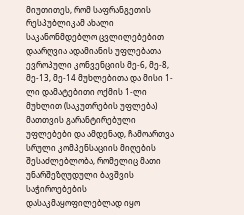მიუთითეს, რომ საფრანგეთის რესპუბლიკამ ახალი საკანონმდებლო ცვლილებებით დაარღვია ადამიანის უფლებათა ევროპული კონვენციის მე-6, მე-8, მე-13, მე-14 მუხლებითა და მისი 1-ლი დამატებითი ოქმის 1-ლი მუხლით (საკუთრების უფლება) მათთვის გარანტირებული უფლებები და ამდენად, ჩამოართვა სრული კომპენსაციის მიღების შესაძლებლობა, რომელიც მათი უნარშეზღუდული ბავშვის საჭიროებების დასაკმაყოფილებლად იყო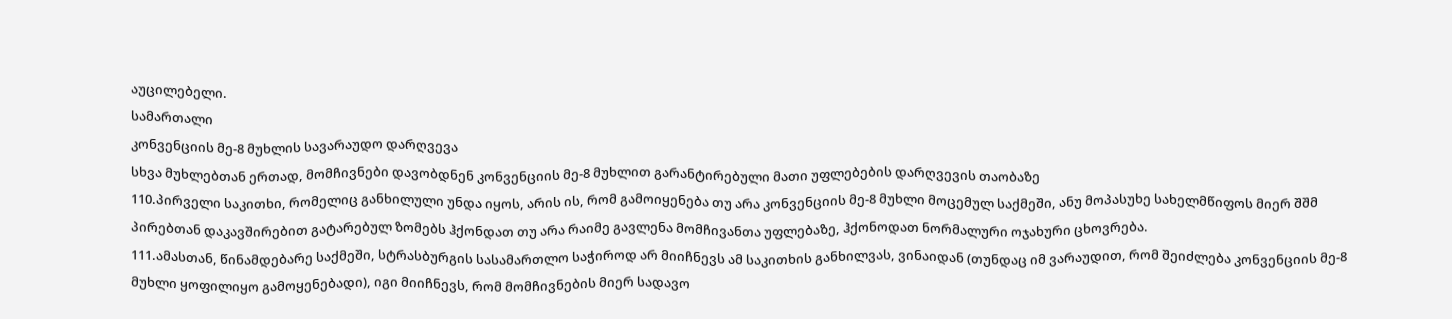აუცილებელი.
სამართალი
კონვენციის მე-8 მუხლის სავარაუდო დარღვევა
სხვა მუხლებთან ერთად, მომჩივნები დავობდნენ კონვენციის მე-8 მუხლით გარანტირებული მათი უფლებების დარღვევის თაობაზე
110.პირველი საკითხი, რომელიც განხილული უნდა იყოს, არის ის, რომ გამოიყენება თუ არა კონვენციის მე-8 მუხლი მოცემულ საქმეში, ანუ მოპასუხე სახელმწიფოს მიერ შშმ პირებთან დაკავშირებით გატარებულ ზომებს ჰქონდათ თუ არა რაიმე გავლენა მომჩივანთა უფლებაზე, ჰქონოდათ ნორმალური ოჯახური ცხოვრება.
111.ამასთან, წინამდებარე საქმეში, სტრასბურგის სასამართლო საჭიროდ არ მიიჩნევს ამ საკითხის განხილვას, ვინაიდან (თუნდაც იმ ვარაუდით, რომ შეიძლება კონვენციის მე-8 მუხლი ყოფილიყო გამოყენებადი), იგი მიიჩნევს, რომ მომჩივნების მიერ სადავო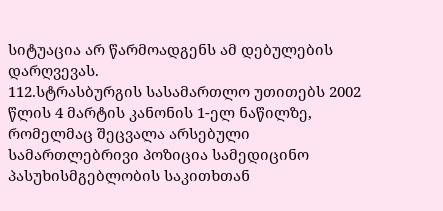სიტუაცია არ წარმოადგენს ამ დებულების დარღვევას.
112.სტრასბურგის სასამართლო უთითებს 2002 წლის 4 მარტის კანონის 1-ელ ნაწილზე, რომელმაც შეცვალა არსებული სამართლებრივი პოზიცია სამედიცინო პასუხისმგებლობის საკითხთან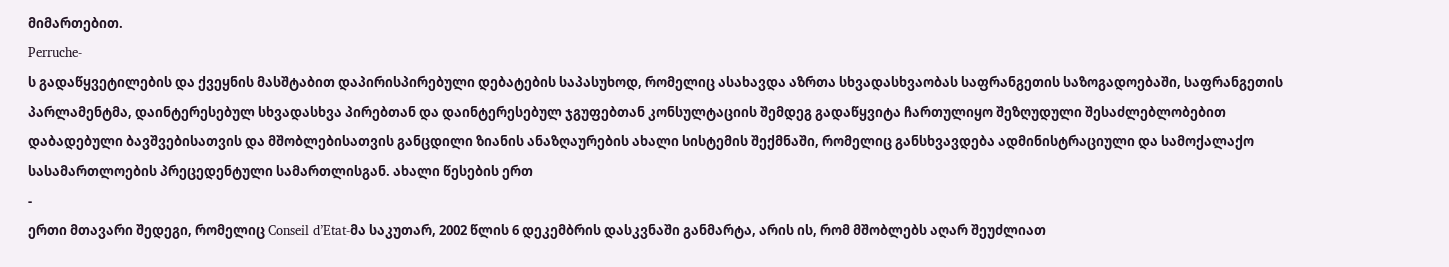მიმართებით.
Perruche-
ს გადაწყვეტილების და ქვეყნის მასშტაბით დაპირისპირებული დებატების საპასუხოდ, რომელიც ასახავდა აზრთა სხვადასხვაობას საფრანგეთის საზოგადოებაში, საფრანგეთის პარლამენტმა, დაინტერესებულ სხვადასხვა პირებთან და დაინტერესებულ ჯგუფებთან კონსულტაციის შემდეგ გადაწყვიტა ჩართულიყო შეზღუდული შესაძლებლობებით დაბადებული ბავშვებისათვის და მშობლებისათვის განცდილი ზიანის ანაზღაურების ახალი სისტემის შექმნაში, რომელიც განსხვავდება ადმინისტრაციული და სამოქალაქო სასამართლოების პრეცედენტული სამართლისგან. ახალი წესების ერთ
‑
ერთი მთავარი შედეგი, რომელიც Conseil d’Etat-მა საკუთარ, 2002 წლის 6 დეკემბრის დასკვნაში განმარტა, არის ის, რომ მშობლებს აღარ შეუძლიათ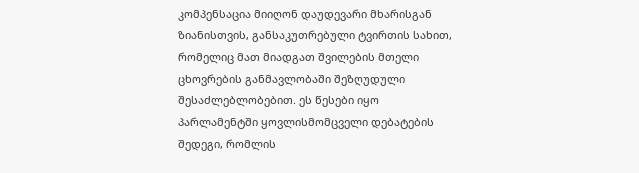კომპენსაცია მიიღონ დაუდევარი მხარისგან ზიანისთვის, განსაკუთრებული ტვირთის სახით, რომელიც მათ მიადგათ შვილების მთელი ცხოვრების განმავლობაში შეზღუდული შესაძლებლობებით. ეს წესები იყო პარლამენტში ყოვლისმომცველი დებატების შედეგი, რომლის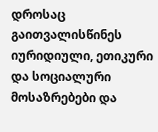დროსაც გაითვალისწინეს იურიდიული, ეთიკური და სოციალური მოსაზრებები და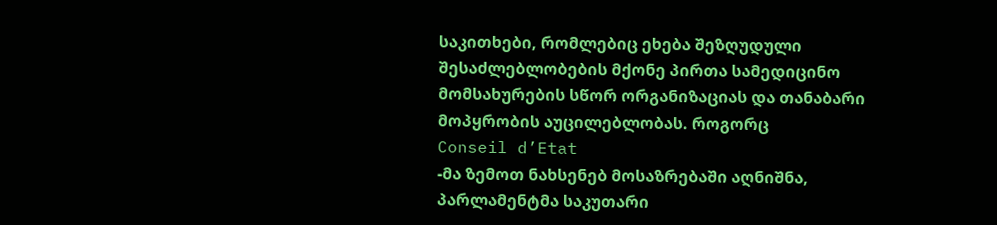საკითხები, რომლებიც ეხება შეზღუდული შესაძლებლობების მქონე პირთა სამედიცინო მომსახურების სწორ ორგანიზაციას და თანაბარი მოპყრობის აუცილებლობას. როგორც
Conseil d’Etat
-მა ზემოთ ნახსენებ მოსაზრებაში აღნიშნა, პარლამენტმა საკუთარი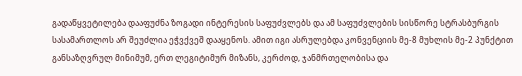გადაწყვეტილება დააფუძნა ზოგადი ინტერესის საფუძვლებს და ამ საფუძვლების სისწორე სტრასბურგის სასამართლოს არ შეუძლია ეჭვქვეშ დააყენოს. ამით იგი ასრულებდა კონვენციის მე-8 მუხლის მე-2 პუნქტით განსაზღვრულ მინიმუმ, ერთ ლეგიტიმურ მიზანს, კერძოდ, ჯანმრთელობისა და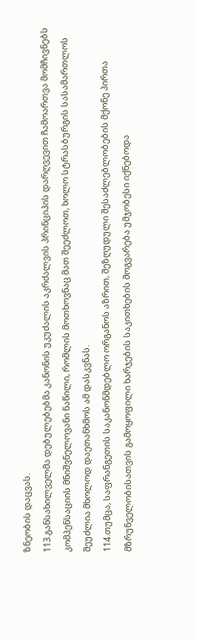ზნეობის დაცვას.
113.განსახილველმა დებულებებმა კანონის უკუძალის აკრძალვის პრინციპის დარღვევით ჩამოართვა მომჩივნებს კომპენსაციის მნიშვნელოვანი ნაწილი, რომლის მოთხოვნაც მათ შეეძლოთ, ხოლო სტრასბურგის სასამართლოს შეუძლია მხოლოდ დაეთანხმოს ამ დასკვნას.
114.თუმცა, საფრანგეთის საკანონმდებლო ორგანოს აზრით, შეზღუდული შესაძლებლობების მქონე პირთა მზრუნველობისათვის გამოყოფილი ხარჯების საკითხების მოგვარება უმჯობესი იქნებოდა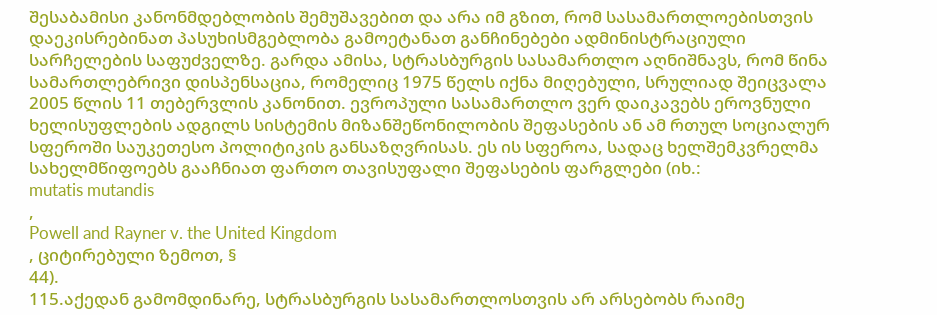შესაბამისი კანონმდებლობის შემუშავებით და არა იმ გზით, რომ სასამართლოებისთვის დაეკისრებინათ პასუხისმგებლობა გამოეტანათ განჩინებები ადმინისტრაციული სარჩელების საფუძველზე. გარდა ამისა, სტრასბურგის სასამართლო აღნიშნავს, რომ წინა სამართლებრივი დისპენსაცია, რომელიც 1975 წელს იქნა მიღებული, სრულიად შეიცვალა 2005 წლის 11 თებერვლის კანონით. ევროპული სასამართლო ვერ დაიკავებს ეროვნული ხელისუფლების ადგილს სისტემის მიზანშეწონილობის შეფასების ან ამ რთულ სოციალურ სფეროში საუკეთესო პოლიტიკის განსაზღვრისას. ეს ის სფეროა, სადაც ხელშემკვრელმა სახელმწიფოებს გააჩნიათ ფართო თავისუფალი შეფასების ფარგლები (იხ.:
mutatis mutandis
,
Powell and Rayner v. the United Kingdom
, ციტირებული ზემოთ, §
44).
115.აქედან გამომდინარე, სტრასბურგის სასამართლოსთვის არ არსებობს რაიმე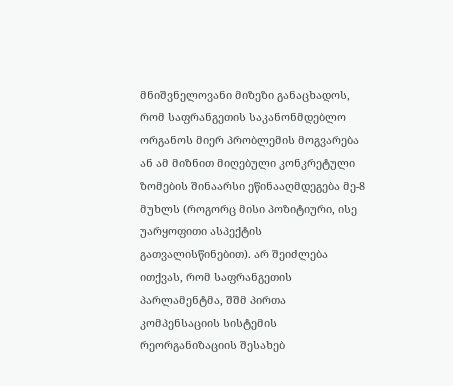მნიშვნელოვანი მიზეზი განაცხადოს, რომ საფრანგეთის საკანონმდებლო ორგანოს მიერ პრობლემის მოგვარება ან ამ მიზნით მიღებული კონკრეტული ზომების შინაარსი ეწინააღმდეგება მე-8 მუხლს (როგორც მისი პოზიტიური, ისე უარყოფითი ასპექტის გათვალისწინებით). არ შეიძლება ითქვას, რომ საფრანგეთის პარლამენტმა, შშმ პირთა კომპენსაციის სისტემის რეორგანიზაციის შესახებ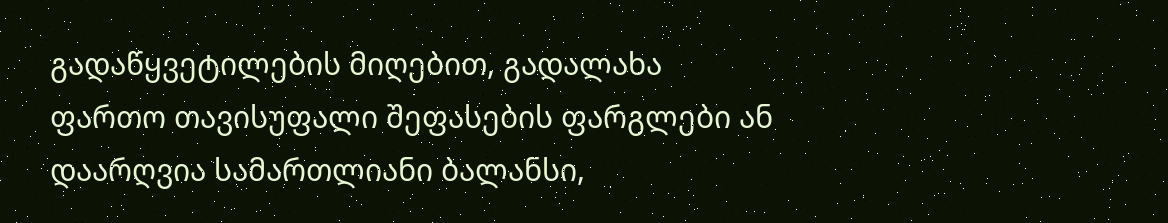გადაწყვეტილების მიღებით, გადალახა ფართო თავისუფალი შეფასების ფარგლები ან დაარღვია სამართლიანი ბალანსი,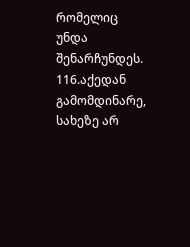რომელიც უნდა შენარჩუნდეს.
116.აქედან გამომდინარე, სახეზე არ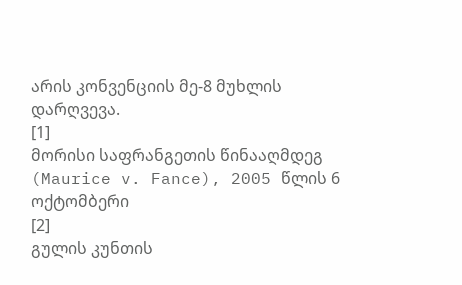არის კონვენციის მე-8 მუხლის დარღვევა.
[1]
მორისი საფრანგეთის წინააღმდეგ (Maurice v. Fance), 2005 წლის 6 ოქტომბერი
[2]
გულის კუნთის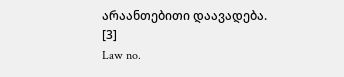არაანთებითი დაავადება.
[3]
Law no.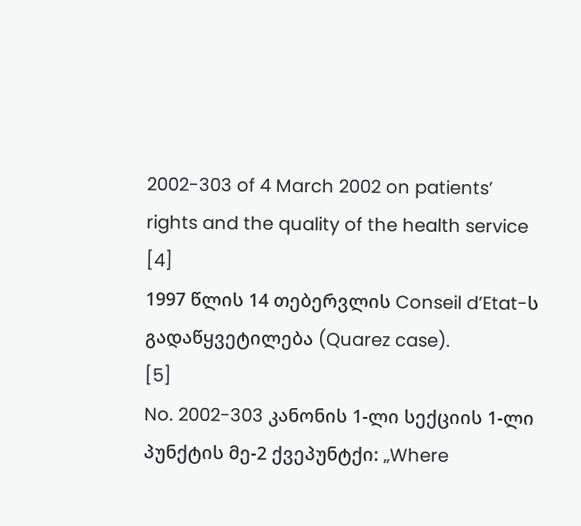2002-303 of 4 March 2002 on patients’ rights and the quality of the health service
[4]
1997 წლის 14 თებერვლის Conseil d’Etat-ს გადაწყვეტილება (Quarez case).
[5]
No. 2002-303 კანონის 1-ლი სექციის 1-ლი პუნქტის მე-2 ქვეპუნტქი: „Where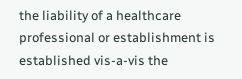the liability of a healthcare professional or establishment is established vis-a-vis the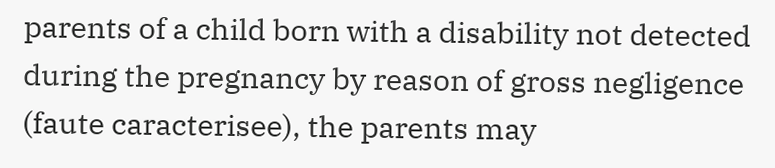parents of a child born with a disability not detected during the pregnancy by reason of gross negligence (faute caracterisee), the parents may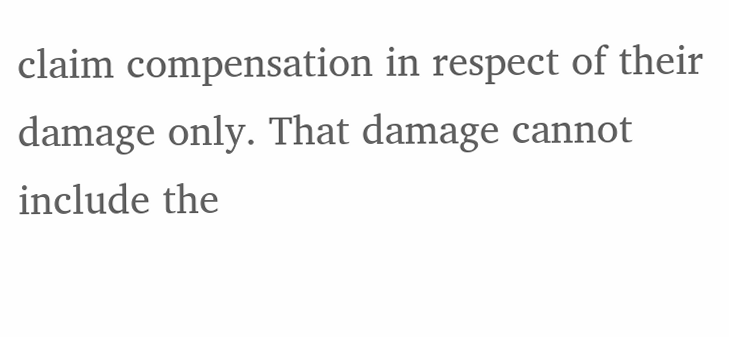claim compensation in respect of their damage only. That damage cannot include the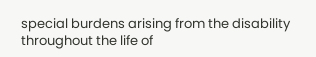special burdens arising from the disability throughout the life of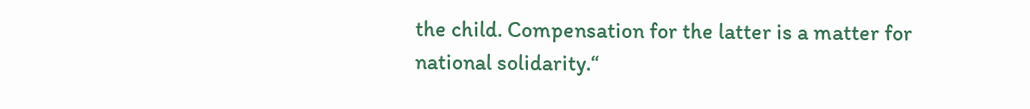the child. Compensation for the latter is a matter for national solidarity.“